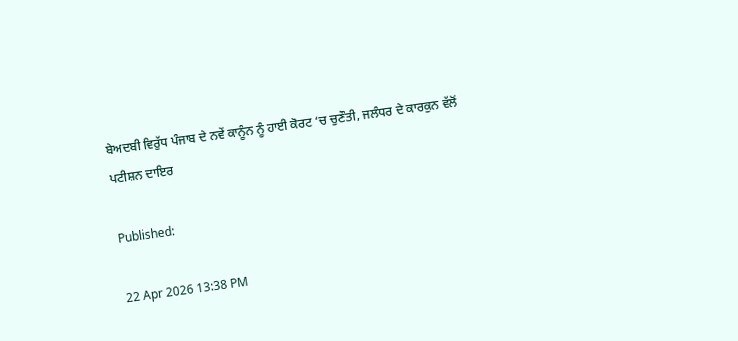ਬੇਅਦਬੀ ਵਿਰੁੱਧ ਪੰਜਾਬ ਦੇ ਨਵੇਂ ਕਾਨੂੰਨ ਨੂੰ ਹਾਈ ਕੋਰਟ ‘ਚ ਚੁਣੌਤੀ, ਜਲੰਧਰ ਦੇ ਕਾਰਕੁਨ ਵੱਲੋਂ ਪਟੀਸ਼ਨ ਦਾਇਰ

Published:

22 Apr 2026 13:38 PM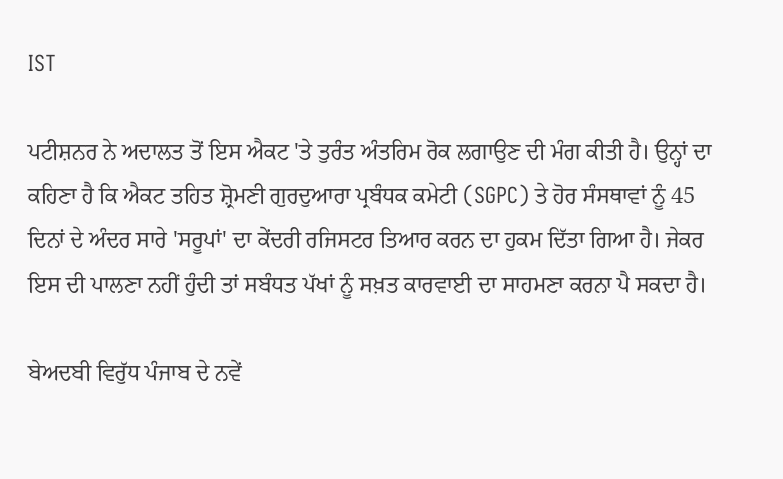IST

ਪਟੀਸ਼ਨਰ ਨੇ ਅਦਾਲਤ ਤੋਂ ਇਸ ਐਕਟ 'ਤੇ ਤੁਰੰਤ ਅੰਤਰਿਮ ਰੋਕ ਲਗਾਉਣ ਦੀ ਮੰਗ ਕੀਤੀ ਹੈ। ਉਨ੍ਹਾਂ ਦਾ ਕਹਿਣਾ ਹੈ ਕਿ ਐਕਟ ਤਹਿਤ ਸ਼੍ਰੋਮਣੀ ਗੁਰਦੁਆਰਾ ਪ੍ਰਬੰਧਕ ਕਮੇਟੀ (SGPC) ਤੇ ਹੋਰ ਸੰਸਥਾਵਾਂ ਨੂੰ 45 ਦਿਨਾਂ ਦੇ ਅੰਦਰ ਸਾਰੇ 'ਸਰੂਪਾਂ' ਦਾ ਕੇਂਦਰੀ ਰਜਿਸਟਰ ਤਿਆਰ ਕਰਨ ਦਾ ਹੁਕਮ ਦਿੱਤਾ ਗਿਆ ਹੈ। ਜੇਕਰ ਇਸ ਦੀ ਪਾਲਣਾ ਨਹੀਂ ਹੁੰਦੀ ਤਾਂ ਸਬੰਧਤ ਪੱਖਾਂ ਨੂੰ ਸਖ਼ਤ ਕਾਰਵਾਈ ਦਾ ਸਾਹਮਣਾ ਕਰਨਾ ਪੈ ਸਕਦਾ ਹੈ।

ਬੇਅਦਬੀ ਵਿਰੁੱਧ ਪੰਜਾਬ ਦੇ ਨਵੇਂ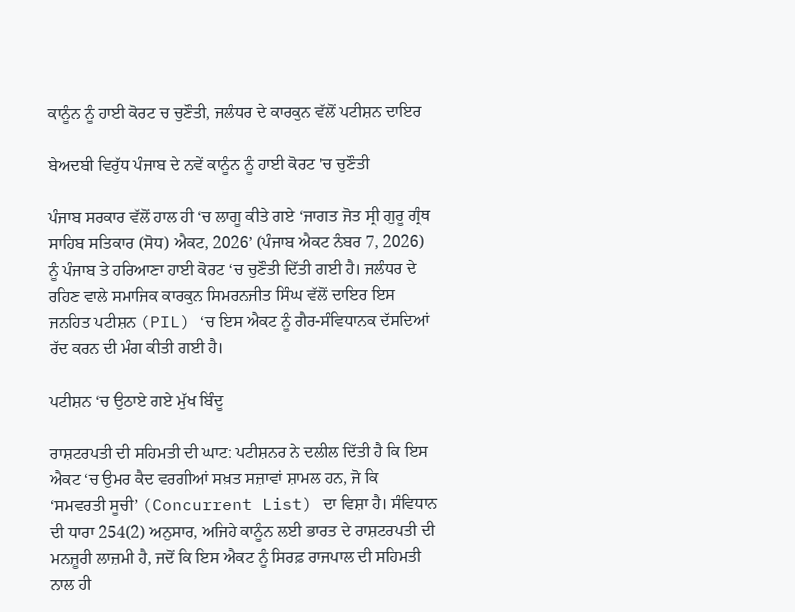ਕਾਨੂੰਨ ਨੂੰ ਹਾਈ ਕੋਰਟ ਚ ਚੁਣੌਤੀ, ਜਲੰਧਰ ਦੇ ਕਾਰਕੁਨ ਵੱਲੋਂ ਪਟੀਸ਼ਨ ਦਾਇਰ

ਬੇਅਦਬੀ ਵਿਰੁੱਧ ਪੰਜਾਬ ਦੇ ਨਵੇਂ ਕਾਨੂੰਨ ਨੂੰ ਹਾਈ ਕੋਰਟ 'ਚ ਚੁਣੌਤੀ

ਪੰਜਾਬ ਸਰਕਾਰ ਵੱਲੋਂ ਹਾਲ ਹੀ ‘ਚ ਲਾਗੂ ਕੀਤੇ ਗਏ ‘ਜਾਗਤ ਜੋਤ ਸ੍ਰੀ ਗੁਰੂ ਗ੍ਰੰਥ ਸਾਹਿਬ ਸਤਿਕਾਰ (ਸੋਧ) ਐਕਟ, 2026’ (ਪੰਜਾਬ ਐਕਟ ਨੰਬਰ 7, 2026) ਨੂੰ ਪੰਜਾਬ ਤੇ ਹਰਿਆਣਾ ਹਾਈ ਕੋਰਟ ‘ਚ ਚੁਣੌਤੀ ਦਿੱਤੀ ਗਈ ਹੈ। ਜਲੰਧਰ ਦੇ ਰਹਿਣ ਵਾਲੇ ਸਮਾਜਿਕ ਕਾਰਕੁਨ ਸਿਮਰਨਜੀਤ ਸਿੰਘ ਵੱਲੋਂ ਦਾਇਰ ਇਸ ਜਨਹਿਤ ਪਟੀਸ਼ਨ (PIL) ‘ਚ ਇਸ ਐਕਟ ਨੂੰ ਗੈਰ-ਸੰਵਿਧਾਨਕ ਦੱਸਦਿਆਂ ਰੱਦ ਕਰਨ ਦੀ ਮੰਗ ਕੀਤੀ ਗਈ ਹੈ।

ਪਟੀਸ਼ਨ ‘ਚ ਉਠਾਏ ਗਏ ਮੁੱਖ ਬਿੰਦੂ

ਰਾਸ਼ਟਰਪਤੀ ਦੀ ਸਹਿਮਤੀ ਦੀ ਘਾਟ: ਪਟੀਸ਼ਨਰ ਨੇ ਦਲੀਲ ਦਿੱਤੀ ਹੈ ਕਿ ਇਸ ਐਕਟ ‘ਚ ਉਮਰ ਕੈਦ ਵਰਗੀਆਂ ਸਖ਼ਤ ਸਜ਼ਾਵਾਂ ਸ਼ਾਮਲ ਹਨ, ਜੋ ਕਿ ‘ਸਮਵਰਤੀ ਸੂਚੀ’ (Concurrent List) ਦਾ ਵਿਸ਼ਾ ਹੈ। ਸੰਵਿਧਾਨ ਦੀ ਧਾਰਾ 254(2) ਅਨੁਸਾਰ, ਅਜਿਹੇ ਕਾਨੂੰਨ ਲਈ ਭਾਰਤ ਦੇ ਰਾਸ਼ਟਰਪਤੀ ਦੀ ਮਨਜ਼ੂਰੀ ਲਾਜ਼ਮੀ ਹੈ, ਜਦੋਂ ਕਿ ਇਸ ਐਕਟ ਨੂੰ ਸਿਰਫ਼ ਰਾਜਪਾਲ ਦੀ ਸਹਿਮਤੀ ਨਾਲ ਹੀ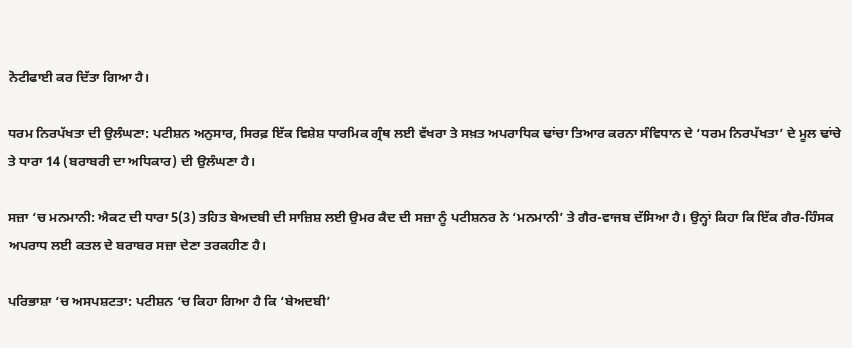ਨੋਟੀਫਾਈ ਕਰ ਦਿੱਤਾ ਗਿਆ ਹੈ।

ਧਰਮ ਨਿਰਪੱਖਤਾ ਦੀ ਉਲੰਘਣਾ: ਪਟੀਸ਼ਨ ਅਨੁਸਾਰ, ਸਿਰਫ਼ ਇੱਕ ਵਿਸ਼ੇਸ਼ ਧਾਰਮਿਕ ਗ੍ਰੰਥ ਲਈ ਵੱਖਰਾ ਤੇ ਸਖ਼ਤ ਅਪਰਾਧਿਕ ਢਾਂਚਾ ਤਿਆਰ ਕਰਨਾ ਸੰਵਿਧਾਨ ਦੇ ‘ਧਰਮ ਨਿਰਪੱਖਤਾ’ ਦੇ ਮੂਲ ਢਾਂਚੇ ਤੇ ਧਾਰਾ 14 (ਬਰਾਬਰੀ ਦਾ ਅਧਿਕਾਰ) ਦੀ ਉਲੰਘਣਾ ਹੈ।

ਸਜ਼ਾ ‘ਚ ਮਨਮਾਨੀ: ਐਕਟ ਦੀ ਧਾਰਾ 5(3) ਤਹਿਤ ਬੇਅਦਬੀ ਦੀ ਸਾਜ਼ਿਸ਼ ਲਈ ਉਮਰ ਕੈਦ ਦੀ ਸਜ਼ਾ ਨੂੰ ਪਟੀਸ਼ਨਰ ਨੇ ‘ਮਨਮਾਨੀ’ ਤੇ ਗੈਰ-ਵਾਜਬ ਦੱਸਿਆ ਹੈ। ਉਨ੍ਹਾਂ ਕਿਹਾ ਕਿ ਇੱਕ ਗੈਰ-ਹਿੰਸਕ ਅਪਰਾਧ ਲਈ ਕਤਲ ਦੇ ਬਰਾਬਰ ਸਜ਼ਾ ਦੇਣਾ ਤਰਕਹੀਣ ਹੈ।

ਪਰਿਭਾਸ਼ਾ ‘ਚ ਅਸਪਸ਼ਟਤਾ: ਪਟੀਸ਼ਨ ‘ਚ ਕਿਹਾ ਗਿਆ ਹੈ ਕਿ ‘ਬੇਅਦਬੀ’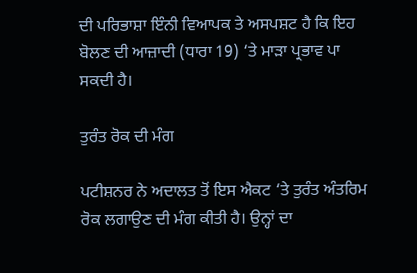ਦੀ ਪਰਿਭਾਸ਼ਾ ਇੰਨੀ ਵਿਆਪਕ ਤੇ ਅਸਪਸ਼ਟ ਹੈ ਕਿ ਇਹ ਬੋਲਣ ਦੀ ਆਜ਼ਾਦੀ (ਧਾਰਾ 19) ‘ਤੇ ਮਾੜਾ ਪ੍ਰਭਾਵ ਪਾ ਸਕਦੀ ਹੈ।

ਤੁਰੰਤ ਰੋਕ ਦੀ ਮੰਗ

ਪਟੀਸ਼ਨਰ ਨੇ ਅਦਾਲਤ ਤੋਂ ਇਸ ਐਕਟ ‘ਤੇ ਤੁਰੰਤ ਅੰਤਰਿਮ ਰੋਕ ਲਗਾਉਣ ਦੀ ਮੰਗ ਕੀਤੀ ਹੈ। ਉਨ੍ਹਾਂ ਦਾ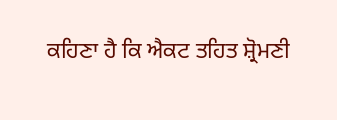ਕਹਿਣਾ ਹੈ ਕਿ ਐਕਟ ਤਹਿਤ ਸ਼੍ਰੋਮਣੀ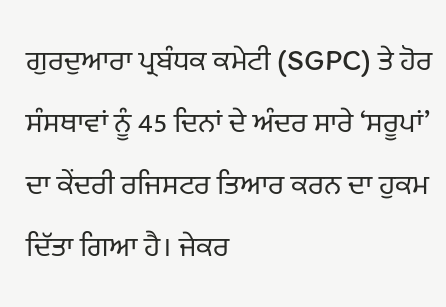ਗੁਰਦੁਆਰਾ ਪ੍ਰਬੰਧਕ ਕਮੇਟੀ (SGPC) ਤੇ ਹੋਰ ਸੰਸਥਾਵਾਂ ਨੂੰ 45 ਦਿਨਾਂ ਦੇ ਅੰਦਰ ਸਾਰੇ ‘ਸਰੂਪਾਂ’ ਦਾ ਕੇਂਦਰੀ ਰਜਿਸਟਰ ਤਿਆਰ ਕਰਨ ਦਾ ਹੁਕਮ ਦਿੱਤਾ ਗਿਆ ਹੈ। ਜੇਕਰ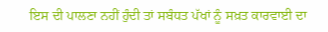ਇਸ ਦੀ ਪਾਲਣਾ ਨਹੀਂ ਹੁੰਦੀ ਤਾਂ ਸਬੰਧਤ ਪੱਖਾਂ ਨੂੰ ਸਖ਼ਤ ਕਾਰਵਾਈ ਦਾ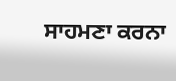ਸਾਹਮਣਾ ਕਰਨਾ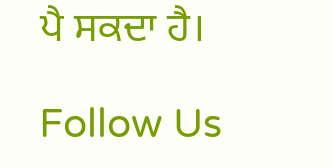ਪੈ ਸਕਦਾ ਹੈ।

Follow Us